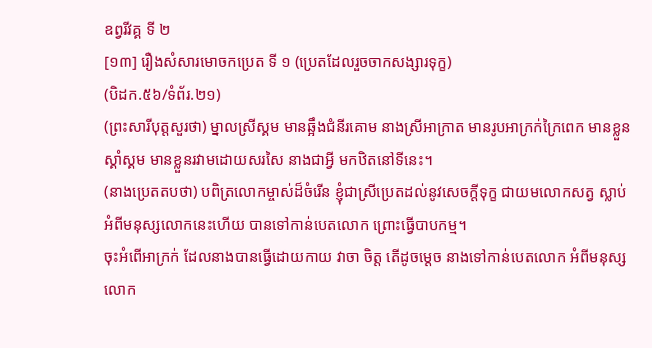ឧព្វរីវគ្គ ទី ២
[១៣] រឿងសំសារមោចកប្រេត ទី ១ (ប្រេតដែលរួចចាកសង្សារទុក្ខ)
(បិដក.៥៦/ទំព័រ.២១)
(ព្រះសារីបុត្តសួរថា) ម្នាលស្រីស្គម មានឆ្អឹងជំនីរគោម នាងស្រីអាក្រាត មានរូបអាក្រក់ក្រៃពេក មានខ្លួនស្គាំស្គម មានខ្លួនរវាមដោយសរសៃ នាងជាអ្វី មកឋិតនៅទីនេះ។
(នាងប្រេតតបថា) បពិត្រលោកម្ចាស់ដ៏ចំរើន ខ្ញុំជាស្រីប្រេតដល់នូវសេចក្ដីទុក្ខ ជាយមលោកសត្វ ស្លាប់អំពីមនុស្សលោកនេះហើយ បានទៅកាន់បេតលោក ព្រោះធ្វើបាបកម្ម។
ចុះអំពើអាក្រក់ ដែលនាងបានធ្វើដោយកាយ វាចា ចិត្ត តើដូចម្ដេច នាងទៅកាន់បេតលោក អំពីមនុស្សលោក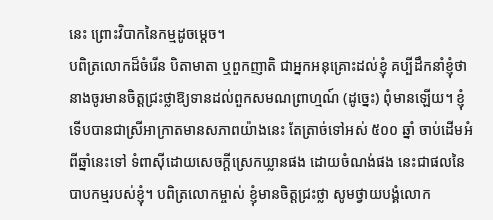នេះ ព្រោះវិបាកនៃកម្មដូចម្ដេច។
បពិត្រលោកដ៏ចំរើន បិតាមាតា ឬពួកញាតិ ជាអ្នកអនុគ្រោះដល់ខ្ញុំ គប្បីដឹកនាំខ្ញុំថា នាងចូរមានចិត្តជ្រះថ្លាឱ្យទានដល់ពួកសមណព្រាហ្មណ៍ (ដូច្នេះ) ពុំមានឡើយ។ ខ្ញុំទើបបានជាស្រីអាក្រាតមានសភាពយ៉ាងនេះ តែត្រាច់ទៅអស់ ៥០០ ឆ្នាំ ចាប់ដើមអំពីឆ្នាំនេះទៅ ទំពាស៊ីដោយសេចក្ដីស្រេកឃ្លានផង ដោយចំណង់ផង នេះជាផលនៃបាបកម្មរបស់ខ្ញុំ។ បពិត្រលោកម្ចាស់ ខ្ញុំមានចិត្តជ្រះថ្លា សូមថ្វាយបង្គំលោក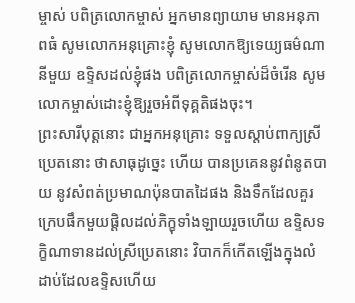ម្ចាស់ បពិត្រលោកម្ចាស់ អ្នកមានព្យាយាម មានអនុភាពធំ សូមលោកអនុគ្រោះខ្ញុំ សូមលោកឱ្យទេយ្យធម៌ណានីមួយ ឧទ្ទិសដល់ខ្ញុំផង បពិត្រលោកម្ចាស់ដ៏ចំរើន សូមលោកម្ចាស់ដោះខ្ញុំឱ្យរួចអំពីទុគ្គតិផងចុះ។
ព្រះសារីបុត្តនោះ ជាអ្នកអនុគ្រោះ ទទួលស្ដាប់ពាក្យស្រីប្រេតនោះ ថាសាធុដូច្នេះ ហើយ បានប្រគេននូវពំនូតបាយ នូវសំពត់ប្រមាណប៉ុនបាតដៃផង និងទឹកដែលគួរក្រេបផឹកមួយផ្តិលដល់ភិក្ខុទាំងឡាយរួចហើយ ឧទ្ទិសទក្ខិណាទានដល់ស្រីប្រេតនោះ វិបាកក៏កើតឡើងក្នុងលំដាប់ដែលឧទ្ទិសហើយ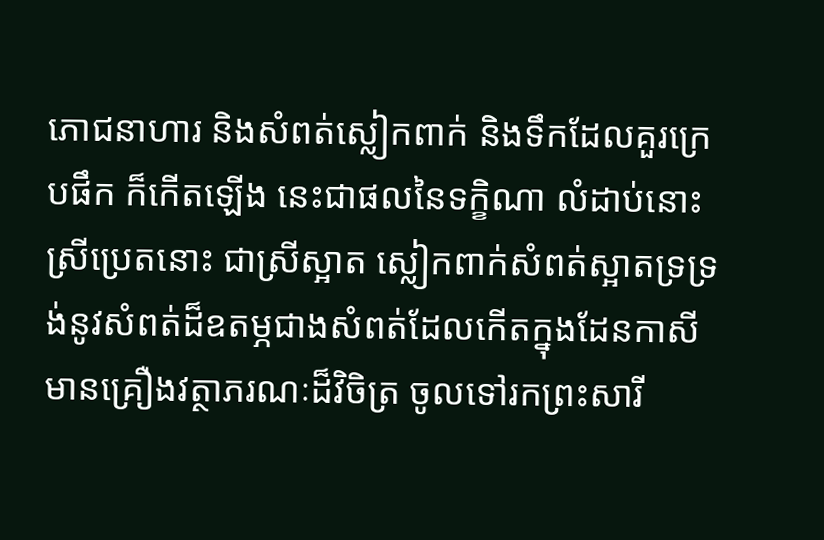ភោជនាហារ និងសំពត់ស្លៀកពាក់ និងទឹកដែលគួរក្រេបផឹក ក៏កើតឡើង នេះជាផលនៃទក្ខិណា លំដាប់នោះ ស្រីប្រេតនោះ ជាស្រីស្អាត ស្លៀកពាក់សំពត់ស្អាតទ្រទ្រង់នូវសំពត់ដ៏ឧតម្ភជាងសំពត់ដែលកើតក្នុងដែនកាសី មានគ្រឿងវត្ថាភរណៈដ៏វិចិត្រ ចូលទៅរកព្រះសារី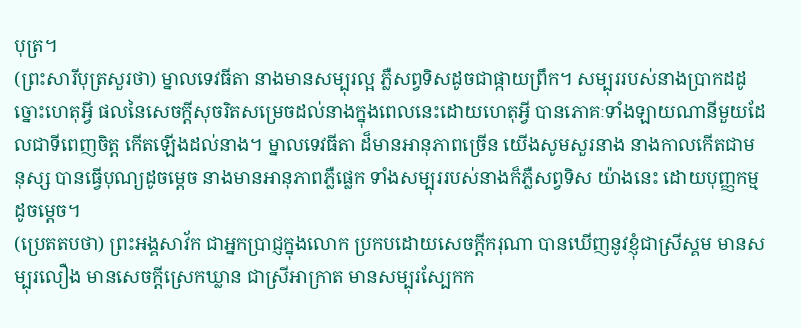បុត្រ។
(ព្រះសារីបុត្រសួរថា) ម្នាលទេវធីតា នាងមានសម្បុរល្អ ភ្លឺសព្វទិសដូចជាផ្កាយព្រឹក។ សម្បុររបស់នាងប្រាកដដូច្នោះហេតុអ្វី ផលនៃសេចក្ដីសុចរិតសម្រេចដល់នាងក្នុងពេលនេះដោយហេតុអ្វី បានភោគៈទាំងឡាយណានីមួយដែលជាទីពេញចិត្ត កើតឡើងដល់នាង។ ម្នាលទេវធីតា ដ៏មានអានុភាពច្រើន យើងសូមសួរនាង នាងកាលកើតជាមនុស្ស បានធ្វើបុណ្យដូចម្ដេច នាងមានអានុភាពភ្លឺផ្លេក ទាំងសម្បុររបស់នាងក៏ភ្លឺសព្វទិស យ៉ាងនេះ ដោយបុញ្ញកម្ម ដូចម្តេច។
(ប្រេតតបថា) ព្រះអង្គសាវ័ក ជាអ្នកប្រាជ្ញក្នុងលោក ប្រកបដោយសេចក្តីករុណា បានឃើញនូវខ្ញុំជាស្រីស្គម មានសម្បុរលឿង មានសេចក្តីស្រេកឃ្លាន ជាស្រីអាក្រាត មានសម្បុរស្បែកក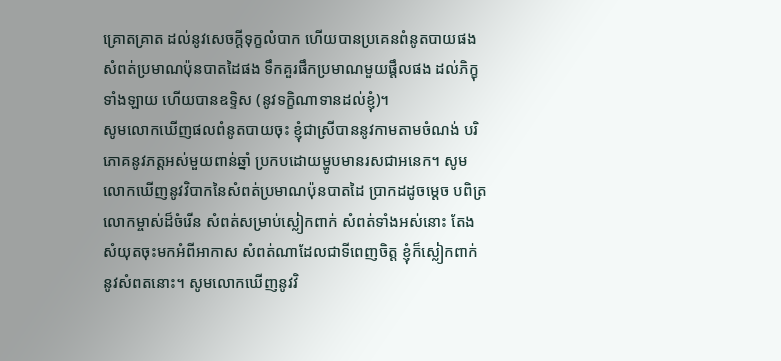គ្រោតគ្រាត ដល់នូវសេចក្តីទុក្ខលំបាក ហើយបានប្រគេនពំនូតបាយផង សំពត់ប្រមាណប៉ុនបាតដៃផង ទឹកគួរផឹកប្រមាណមួយផ្តឹលផង ដល់ភិក្ខុទាំងឡាយ ហើយបានឧទ្ទិស (នូវទក្ខិណាទានដល់ខ្ញុំ)។
សូមលោកឃើញផលពំនូតបាយចុះ ខ្ញុំជាស្រីបាននូវកាមតាមចំណង់ បរិភោគនូវភត្តអស់មួយពាន់ឆ្នាំ ប្រកបដោយម្ហូបមានរសជាអនេក។ សូមលោកឃើញនូវវិបាកនៃសំពត់ប្រមាណប៉ុនបាតដៃ ប្រាកដដូចម្តេច បពិត្រលោកម្ចាស់ដ៏ចំរើន សំពត់សម្រាប់ស្លៀកពាក់ សំពត់ទាំងអស់នោះ តែងសំយុតចុះមកអំពីអាកាស សំពត់ណាដែលជាទីពេញចិត្ត ខ្ញុំក៏ស្លៀកពាក់នូវសំពតនោះ។ សូមលោកឃើញនូវវិ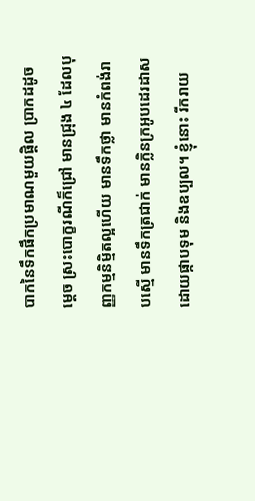បាកនៃទឹកផឹកប្រមាណមួយផ្តិល ប្រាកដដូចម្តេច ស្រះបោក្ខរណីក៏ជ្រៅ មានជ្រុង ៤ ដែលបុញ្ញកម្មនិម្មិតល្អហើយ មានទឹកថ្លា មានកំពង់រាបស្មើ មានទឹកត្រជាក់ មានក្លិនក្រអូបដេរដាសដោយផ្កាបទុម និងឧប្បល។ ខ្ញុំនោះ រីករាយ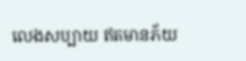លេងសប្បាយ ឥតមានភ័យ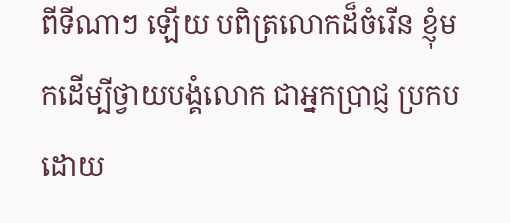ពីទីណាៗ ឡើយ បពិត្រលោកដ៏ចំរើន ខ្ញុំមកដើម្បីថ្វាយបង្គំលោក ជាអ្នកប្រាជ្ញ ប្រកបដោយ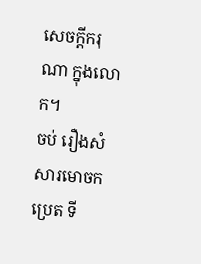សេចក្តីករុណា ក្នុងលោក។
ចប់ រឿងសំសារមោចកប្រេត ទី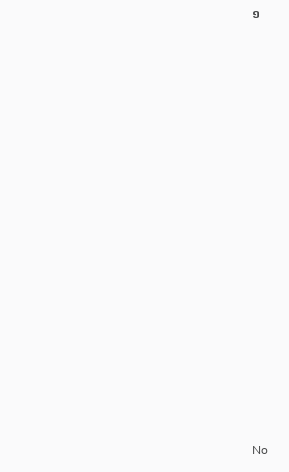១

























No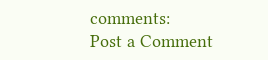comments:
Post a Comment